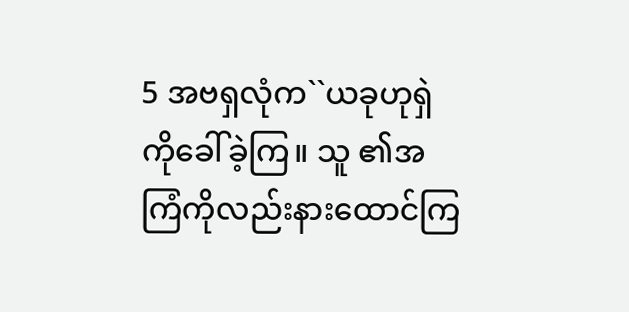5 အဗရှလုံက``ယခုဟုရှဲကိုခေါ်ခဲ့ကြ။ သူ ၏အကြံကိုလည်းနားထောင်ကြ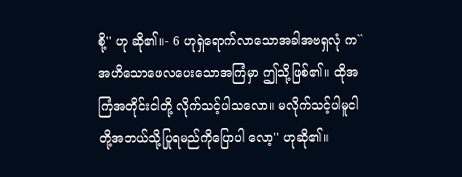စို့'' ဟု ဆို၏။- 6 ဟုရှဲရောက်လာသောအခါအဗရှလုံ က``အဟိသောဖေလပေးသောအကြံမှာ ဤသို့ဖြစ်၏။ ထိုအကြံအတိုင်းငါတို့ လိုက်သင့်ပါသလော။ မလိုက်သင့်ပါမူငါ တို့အဘယ်သို့ပြုရမည်ကိုပြောပါ လော့'' ဟုဆို၏။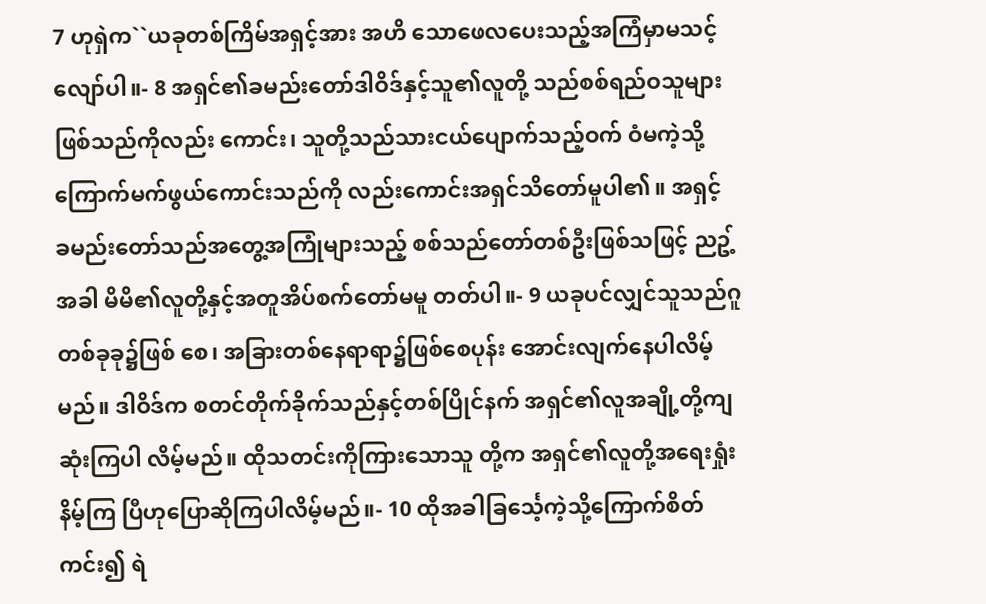7 ဟုရှဲက``ယခုတစ်ကြိမ်အရှင့်အား အဟိ သောဖေလပေးသည့်အကြံမှာမသင့် လျော်ပါ။- 8 အရှင်၏ခမည်းတော်ဒါဝိဒ်နှင့်သူ၏လူတို့ သည်စစ်ရည်ဝသူများဖြစ်သည်ကိုလည်း ကောင်း၊ သူတို့သည်သားငယ်ပျောက်သည့်ဝက် ဝံမကဲ့သို့ ကြောက်မက်ဖွယ်ကောင်းသည်ကို လည်းကောင်းအရှင်သိတော်မူပါ၏။ အရှင့် ခမည်းတော်သည်အတွေ့အကြုံများသည့် စစ်သည်တော်တစ်ဦးဖြစ်သဖြင့် ညဥ့်အခါ မိမိ၏လူတို့နှင့်အတူအိပ်စက်တော်မမူ တတ်ပါ။- 9 ယခုပင်လျှင်သူသည်ဂူတစ်ခုခု၌ဖြစ် စေ၊ အခြားတစ်နေရာရာ၌ဖြစ်စေပုန်း အောင်းလျက်နေပါလိမ့်မည်။ ဒါဝိဒ်က စတင်တိုက်ခိုက်သည်နှင့်တစ်ပြိုင်နက် အရှင်၏လူအချို့တို့ကျဆုံးကြပါ လိမ့်မည်။ ထိုသတင်းကိုကြားသောသူ တို့က အရှင်၏လူတို့အရေးရှုံးနိမ့်ကြ ပြီဟုပြောဆိုကြပါလိမ့်မည်။- 10 ထိုအခါခြင်္သေ့ကဲ့သို့ကြောက်စိတ်ကင်း၍ ရဲ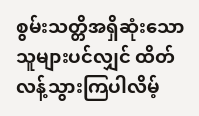စွမ်းသတ္တိအရှိဆုံးသောသူများပင်လျှင် ထိတ်လန့်သွားကြပါလိမ့်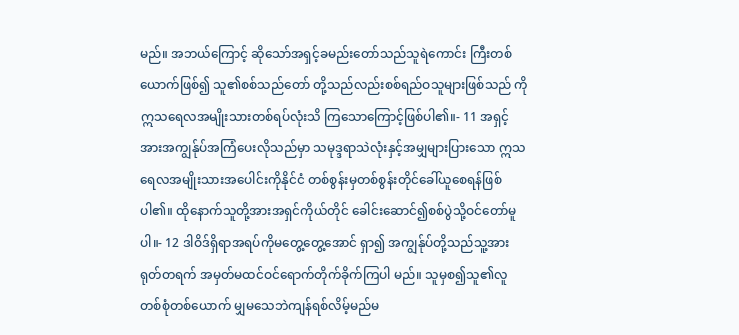မည်။ အဘယ်ကြောင့် ဆိုသော်အရှင့်ခမည်းတော်သည်သူရဲကောင်း ကြီးတစ်ယောက်ဖြစ်၍ သူ၏စစ်သည်တော် တို့သည်လည်းစစ်ရည်ဝသူများဖြစ်သည် ကို ဣသရေလအမျိုးသားတစ်ရပ်လုံးသိ ကြသောကြောင့်ဖြစ်ပါ၏။- 11 အရှင့်အားအကျွန်ုပ်အကြံပေးလိုသည်မှာ သမုဒ္ဒရာသဲလုံးနှင့်အမျှများပြားသော ဣသရေလအမျိုးသားအပေါင်းကိုနိုင်ငံ တစ်စွန်းမှတစ်စွန်းတိုင်ခေါ်ယူစေရန်ဖြစ် ပါ၏။ ထိုနောက်သူတို့အားအရှင်ကိုယ်တိုင် ခေါင်းဆောင်၍စစ်ပွဲသို့ဝင်တော်မူပါ။- 12 ဒါဝိဒ်ရှိရာအရပ်ကိုမတွေ့တွေ့အောင် ရှာ၍ အကျွန်ုပ်တို့သည်သူ့အားရုတ်တရက် အမှတ်မထင်ဝင်ရောက်တိုက်ခိုက်ကြပါ မည်။ သူမှစ၍သူ၏လူတစ်စုံတစ်ယောက် မျှမသေဘဲကျန်ရစ်လိမ့်မည်မ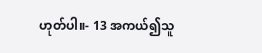ဟုတ်ပါ။- 13 အကယ်၍သူ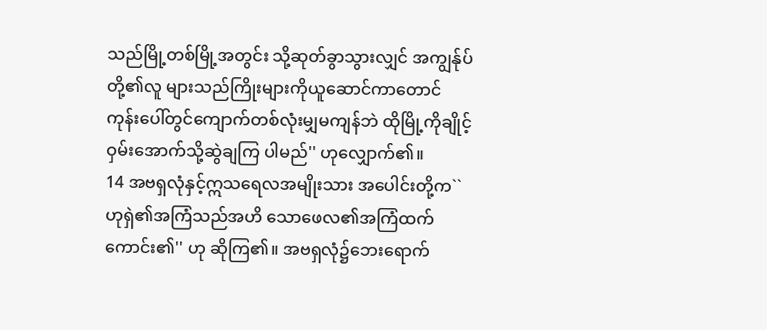သည်မြို့တစ်မြို့အတွင်း သို့ဆုတ်ခွာသွားလျှင် အကျွန်ုပ်တို့၏လူ များသည်ကြိုးများကိုယူဆောင်ကာတောင် ကုန်းပေါ်တွင်ကျောက်တစ်လုံးမျှမကျန်ဘဲ ထိုမြို့ကိုချိုင့်ဝှမ်းအောက်သို့ဆွဲချကြ ပါမည်'' ဟုလျှောက်၏။
14 အဗရှလုံနှင့်ဣသရေလအမျိုးသား အပေါင်းတို့က``ဟုရှဲ၏အကြံသည်အဟိ သောဖေလ၏အကြံထက်ကောင်း၏'' ဟု ဆိုကြ၏။ အဗရှလုံ၌ဘေးရောက်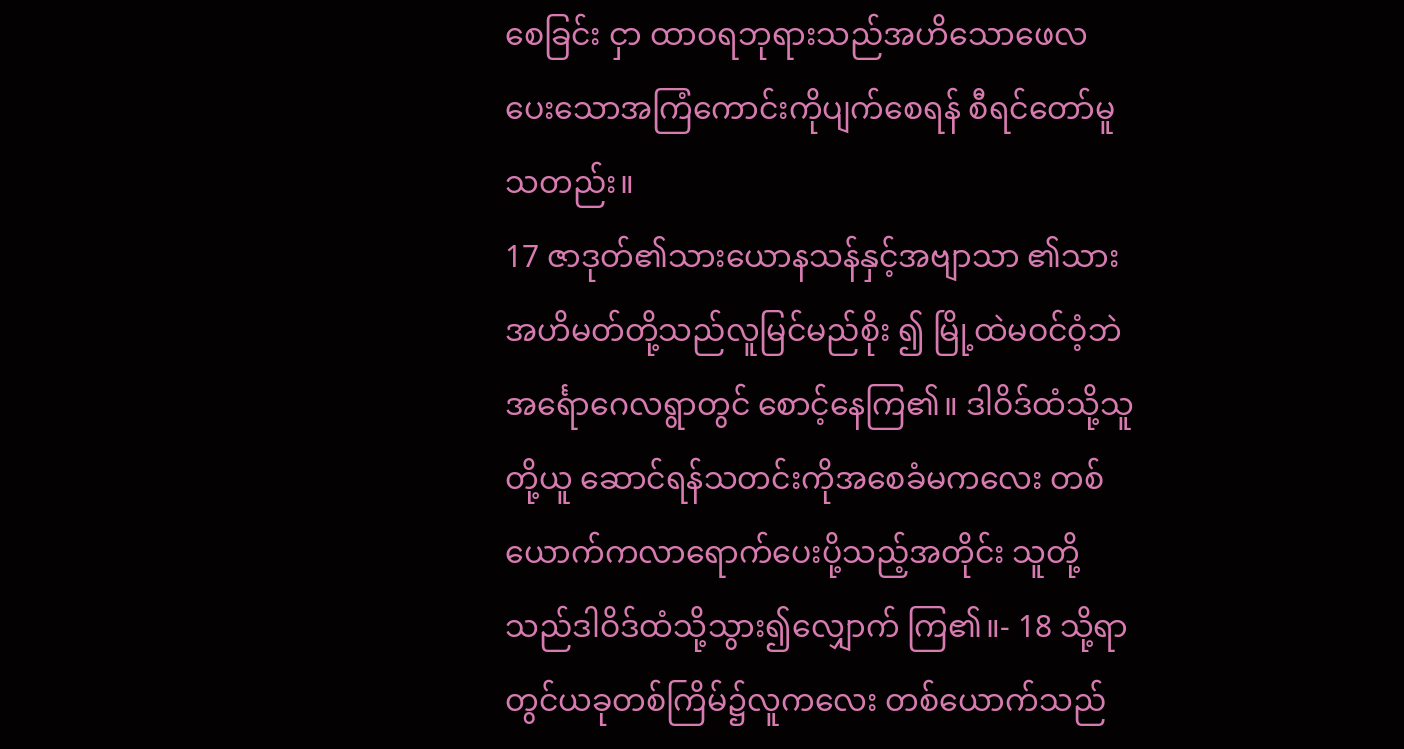စေခြင်း ငှာ ထာဝရဘုရားသည်အဟိသောဖေလ ပေးသောအကြံကောင်းကိုပျက်စေရန် စီရင်တော်မူသတည်း။
17 ဇာဒုတ်၏သားယောနသန်နှင့်အဗျာသာ ၏သားအဟိမတ်တို့သည်လူမြင်မည်စိုး ၍ မြို့ထဲမဝင်ဝံ့ဘဲအင်္ရောဂေလရွာတွင် စောင့်နေကြ၏။ ဒါဝိဒ်ထံသို့သူတို့ယူ ဆောင်ရန်သတင်းကိုအစေခံမကလေး တစ်ယောက်ကလာရောက်ပေးပို့သည့်အတိုင်း သူတို့သည်ဒါဝိဒ်ထံသို့သွား၍လျှောက် ကြ၏။- 18 သို့ရာတွင်ယခုတစ်ကြိမ်၌လူကလေး တစ်ယောက်သည်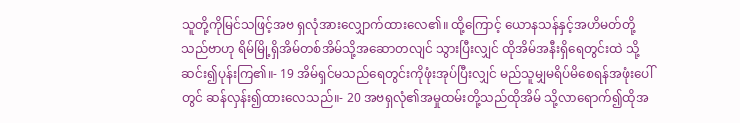သူတို့ကိုမြင်သဖြင့်အဗ ရှလုံအားလျှောက်ထားလေ၏။ ထို့ကြောင့် ယောနသန်နှင့်အဟိမတ်တို့သည်ဗာဟု ရိမ်မြို့ရှိအိမ်တစ်အိမ်သို့အဆောတလျင် သွားပြီးလျှင် ထိုအိမ်အနီးရှိရေတွင်းထဲ သို့ဆင်း၍ပုန်းကြ၏။- 19 အိမ်ရှင်မသည်ရေတွင်းကိုဖုံးအုပ်ပြီးလျှင် မည်သူမျှမရိပ်မိစေရန်အဖုံးပေါ်တွင် ဆန်လှန်း၍ထားလေသည်။- 20 အဗရှလုံ၏အမှုထမ်းတို့သည်ထိုအိမ် သို့လာရောက်၍ထိုအ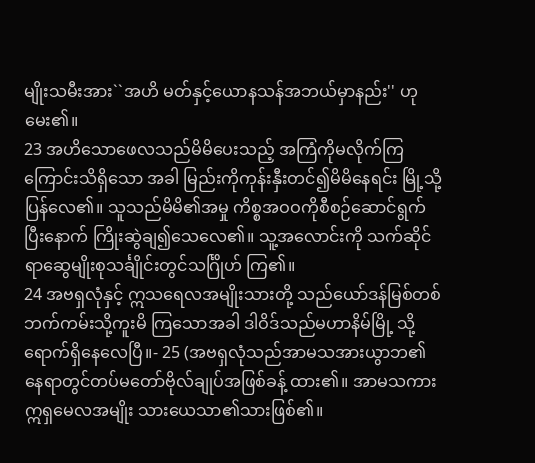မျိုးသမီးအား``အဟိ မတ်နှင့်ယောနသန်အဘယ်မှာနည်း'' ဟု မေး၏။
23 အဟိသောဖေလသည်မိမိပေးသည့် အကြံကိုမလိုက်ကြကြောင်းသိရှိသော အခါ မြည်းကိုကုန်းနှီးတင်၍မိမိနေရင်း မြို့သို့ပြန်လေ၏။ သူသည်မိမိ၏အမှု ကိစ္စအဝဝကိုစီစဉ်ဆောင်ရွက်ပြီးနောက် ကြိုးဆွဲချ၍သေလေ၏။ သူ့အလောင်းကို သက်ဆိုင်ရာဆွေမျိုးစုသင်္ချိုင်းတွင်သင်္ဂြိုဟ် ကြ၏။
24 အဗရှလုံနှင့် ဣသရေလအမျိုးသားတို့ သည်ယော်ဒန်မြစ်တစ်ဘက်ကမ်းသို့ကူးမိ ကြသောအခါ ဒါဝိဒ်သည်မဟာနိမ်မြို့ သို့ရောက်ရှိနေလေပြီ။- 25 (အဗရှလုံသည်အာမသအားယွာဘ၏ နေရာတွင်တပ်မတော်ဗိုလ်ချုပ်အဖြစ်ခန့် ထား၏။ အာမသကားဣရှမေလအမျိုး သားယေသာ၏သားဖြစ်၏။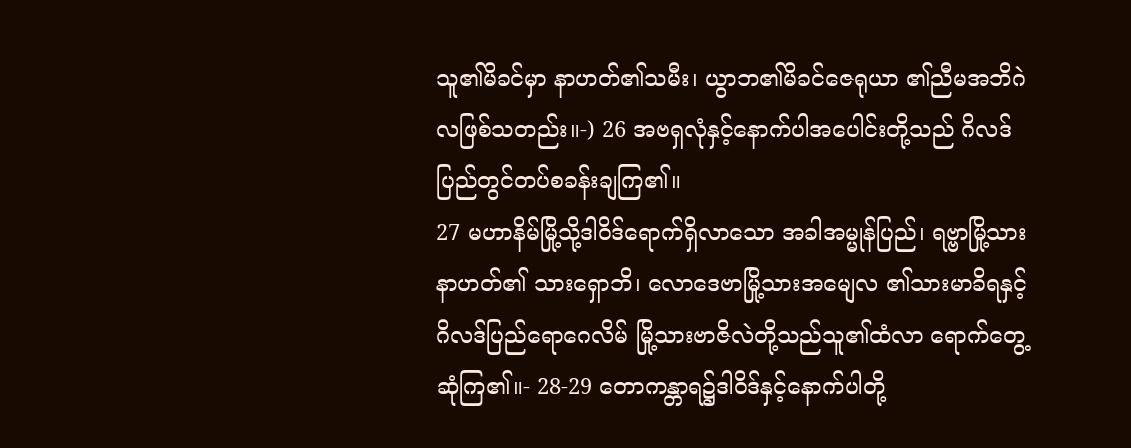သူ၏မိခင်မှာ နာဟတ်၏သမီး၊ ယွာဘ၏မိခင်ဇေရုယာ ၏ညီမအဘိဂဲလဖြစ်သတည်း။-) 26 အဗရှလုံနှင့်နောက်ပါအပေါင်းတို့သည် ဂိလဒ်ပြည်တွင်တပ်စခန်းချကြ၏။
27 မဟာနိမ်မြို့သို့ဒါဝိဒ်ရောက်ရှိလာသော အခါအမ္မုန်ပြည်၊ ရဗ္ဗာမြို့သားနာဟတ်၏ သားရှောဘိ၊ လောဒေဗာမြို့သားအမျေလ ၏သားမာခိရနှင့်ဂိလဒ်ပြည်ရောဂေလိမ် မြို့သားဗာဇိလဲတို့သည်သူ၏ထံလာ ရောက်တွေ့ဆုံကြ၏။- 28-29 တောကန္တာရ၌ဒါဝိဒ်နှင့်နောက်ပါတို့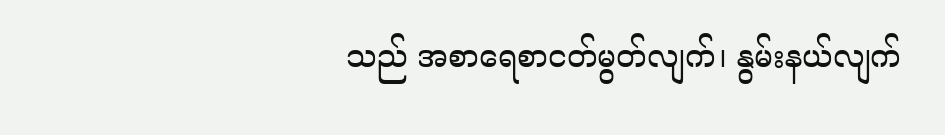သည် အစာရေစာငတ်မွတ်လျက်၊ နွမ်းနယ်လျက်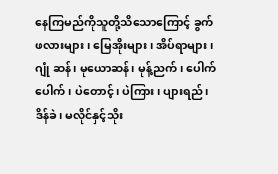နေကြမည်ကိုသူတို့သိသောကြောင့် ခွက် ဖလားများ၊ မြေအိုးများ၊ အိပ်ရာများ၊ ဂျုံ ဆန်၊ မုယောဆန်၊ မုန့်ညက်၊ ပေါက်ပေါက်၊ ပဲတောင့်၊ ပဲကြား၊ ပျားရည်၊ ဒိန်ခဲ၊ မလိုင်နှင့်သိုး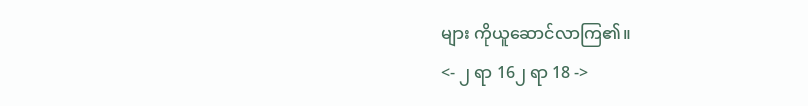များ ကိုယူဆောင်လာကြ၏။
<- ၂ ရာ 16၂ ရာ 18 ->